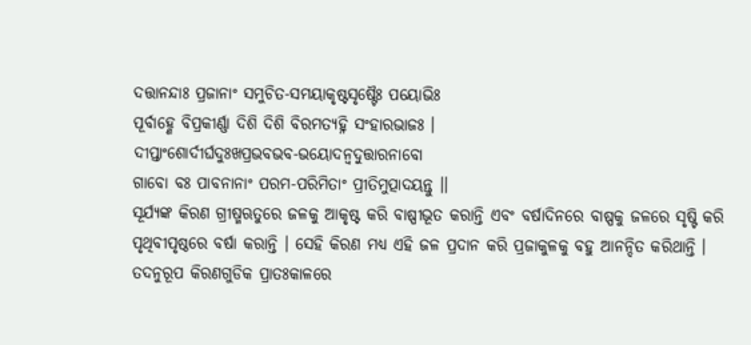ଦତ୍ତାନନ୍ଦାଃ ପ୍ରଜାନାଂ ସମୁଚିତ-ସମୟାକୃଷ୍ଟସୃଷ୍ଟୈଃ ପୟୋଭିଃ
ପୂର୍ବାହ୍ଣେ ବିପ୍ରକୀର୍ଣ୍ଣା ଦିଶି ଦିଶି ବିରମତ୍ୟହ୍ନି ସଂହାରଭାଜଃ ।
ଦୀପ୍ତାଂଶୋର୍ଦୀର୍ଘଦୁଃଖପ୍ରଭବଭବ-ଭୟୋଦନ୍ୱଦୁତ୍ତାରନାବୋ
ଗାବୋ ବଃ ପାବନାନାଂ ପରମ-ପରିମିତାଂ ପ୍ରୀତିମୁତ୍ପାଦୟନ୍ତୁ ।।
ସୂର୍ଯ୍ୟଙ୍କ କିରଣ ଗ୍ରୀଷ୍ମଋତୁରେ ଜଳକୁ ଆକୃଷ୍ଟ କରି ବାଷ୍ପୀଭୂତ କରାନ୍ତି ଏବଂ ବର୍ଷାଦିନରେ ବାଷ୍ପକୁ ଜଳରେ ସୃଷ୍ଟି କରି ପୃଥିବୀପୃଷ୍ଠରେ ବର୍ଷା କରାନ୍ତି । ସେହି କିରଣ ମଧ୍ୟ ଏହି ଜଳ ପ୍ରଦାନ କରି ପ୍ରଜାକୁଳକୁ ବହୁ ଆନନ୍ଦିତ କରିଥାନ୍ତି । ତଦନୁରୂପ କିରଣଗୁଡିକ ପ୍ରାତଃକାଳରେ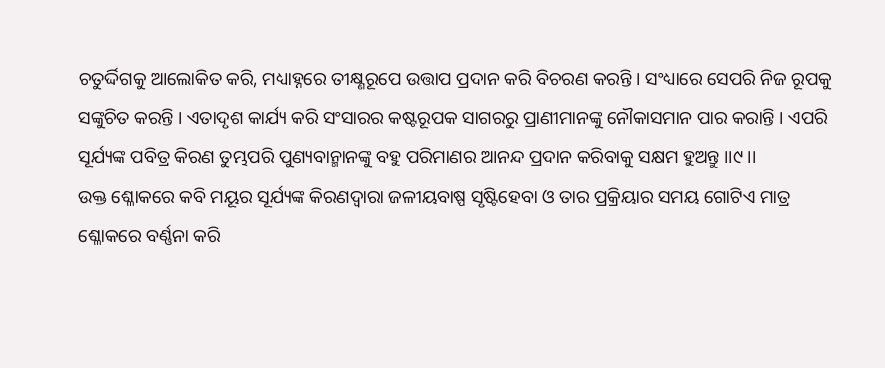ଚତୁର୍ଦ୍ଦିଗକୁ ଆଲୋକିତ କରି, ମଧ୍ୟାହ୍ନରେ ତୀକ୍ଷ୍ଣରୂପେ ଉତ୍ତାପ ପ୍ରଦାନ କରି ବିଚରଣ କରନ୍ତି । ସଂଧ୍ୟାରେ ସେପରି ନିଜ ରୂପକୁ ସଙ୍କୁଚିତ କରନ୍ତି । ଏତାଦୃଶ କାର୍ଯ୍ୟ କରି ସଂସାରର କଷ୍ଟରୂପକ ସାଗରରୁ ପ୍ରାଣୀମାନଙ୍କୁ ନୌକାସମାନ ପାର କରାନ୍ତି । ଏପରି ସୂର୍ଯ୍ୟଙ୍କ ପବିତ୍ର କିରଣ ତୁମ୍ଭପରି ପୁଣ୍ୟବାନ୍ମାନଙ୍କୁ ବହୁ ପରିମାଣର ଆନନ୍ଦ ପ୍ରଦାନ କରିବାକୁ ସକ୍ଷମ ହୁଅନ୍ତୁ ।।୯।।
ଉକ୍ତ ଶ୍ଳୋକରେ କବି ମୟୂର ସୂର୍ଯ୍ୟଙ୍କ କିରଣଦ୍ୱାରା ଜଳୀୟବାଷ୍ପ ସୃଷ୍ଟିହେବା ଓ ତାର ପ୍ରକ୍ରିୟାର ସମୟ ଗୋଟିଏ ମାତ୍ର ଶ୍ଳୋକରେ ବର୍ଣ୍ଣନା କରି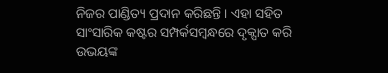ନିଜର ପାଣ୍ଡିତ୍ୟ ପ୍ରଦାନ କରିଛନ୍ତି । ଏହା ସହିତ ସାଂସାରିକ କଷ୍ଟର ସମ୍ପର୍କସମ୍ବନ୍ଧରେ ଦୃକ୍ପାତ କରି ଉଭୟଙ୍କ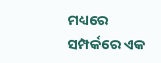ମଧ୍ୟରେ ସମ୍ପର୍କରେ ଏକ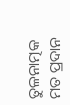ତୁଳନାତ୍ମକ ମତ ପ୍ରଦାନ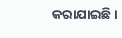କରାଯାଇଛି ।